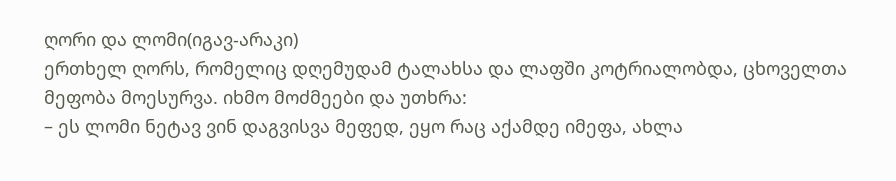ღორი და ლომი(იგავ-არაკი)
ერთხელ ღორს, რომელიც დღემუდამ ტალახსა და ლაფში კოტრიალობდა, ცხოველთა მეფობა მოესურვა. იხმო მოძმეები და უთხრა:
– ეს ლომი ნეტავ ვინ დაგვისვა მეფედ, ეყო რაც აქამდე იმეფა, ახლა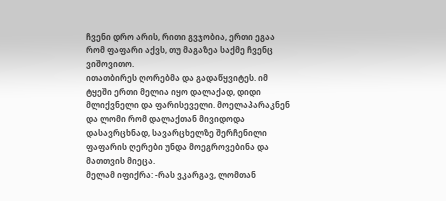ჩვენი დრო არის, რითი გვჯობია, ერთი ეგაა რომ ფაფარი აქვს, თუ მაგაზეა საქმე ჩვენც ვიშოვითო.
ითათბირეს ღორებმა და გადაწყვიტეს. იმ ტყეში ერთი მელია იყო დალაქად, დიდი მლიქვნელი და ფარისეველი. მოელაპარაკნენ და ლომი რომ დალაქთან მივიდოდა დასავრცხნად, სავარცხელზე შერჩენილი ფაფარის ღერები უნდა მოეგროვებინა და მათთვის მიეცა.
მელამ იფიქრა: -რას ვკარგავ, ლომთან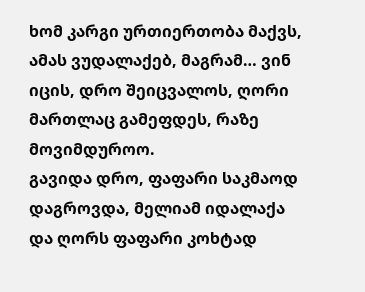ხომ კარგი ურთიერთობა მაქვს, ამას ვუდალაქებ, მაგრამ… ვინ იცის, დრო შეიცვალოს, ღორი მართლაც გამეფდეს, რაზე მოვიმდუროო.
გავიდა დრო, ფაფარი საკმაოდ დაგროვდა, მელიამ იდალაქა და ღორს ფაფარი კოხტად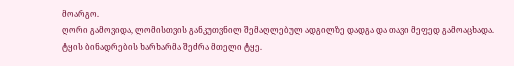მოარგო.
ღორი გამოვიდა, ლომისთვის განკუთვნილ შემაღლებულ ადგილზე დადგა და თავი მეფედ გამოაცხადა. ტყის ბინადრების ხარხარმა შეძრა მთელი ტყე.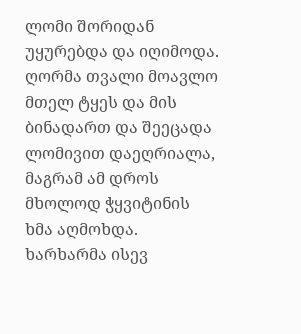ლომი შორიდან უყურებდა და იღიმოდა. ღორმა თვალი მოავლო მთელ ტყეს და მის ბინადართ და შეეცადა ლომივით დაეღრიალა, მაგრამ ამ დროს მხოლოდ ჭყვიტინის ხმა აღმოხდა.
ხარხარმა ისევ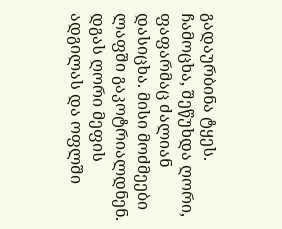გადაურბინა ტყეს.
ჩამოცხა, შეწუხდა ღორი, ფაფარმაც ძალიან დასიცხა. მისი მოძმეები ლაფში გაკოტრიალდნენ. დგას ღორი მეფის ადგილას და ოფლში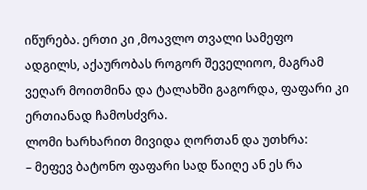იწურება. ერთი კი ,მოავლო თვალი სამეფო ადგილს, აქაურობას როგორ შეველიოო, მაგრამ ვეღარ მოითმინა და ტალახში გაგორდა, ფაფარი კი ერთიანად ჩამოსძვრა.
ლომი ხარხარით მივიდა ღორთან და უთხრა:
– მეფევ ბატონო ფაფარი სად წაიღე ან ეს რა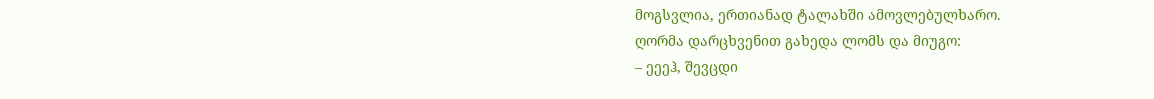მოგსვლია, ერთიანად ტალახში ამოვლებულხარო.
ღორმა დარცხვენით გახედა ლომს და მიუგო:
– ეეეჰ, შევცდი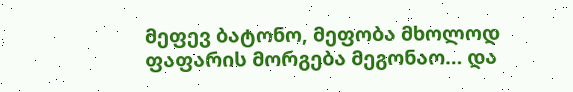მეფევ ბატონო, მეფობა მხოლოდ ფაფარის მორგება მეგონაო… და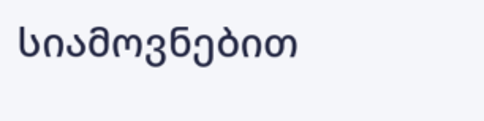სიამოვნებით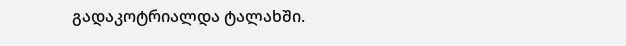გადაკოტრიალდა ტალახში.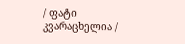/ ფატი კვარაცხელია /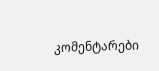კომენტარები